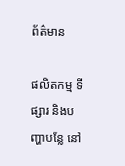ព័ត៌មាន

ផលិតកម្ម ទីផ្សារ និងបញ្ហាបន្លែ នៅ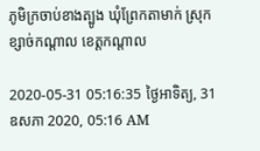ភូមិក្រចាប់ខាងត្បូង ឃុំព្រែកតាមាក់ ស្រុកខ្សាច់កណ្ដាល ខេត្តកណ្ដាល

2020-05-31 05:16:35 ថ្ងៃអាទិត្យ, 31 ឧសភា 2020, 05:16 AM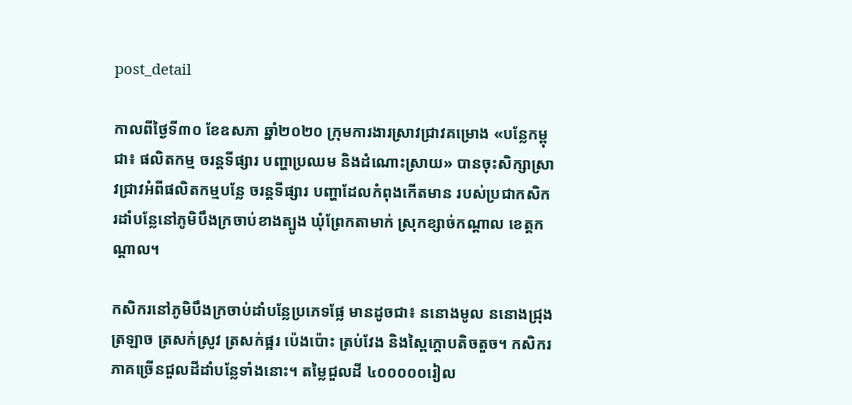post_detail

កាលពីថ្ងៃទី៣០ ខែឧសភា ឆ្នាំ២០២០ ក្រុមការងារស្រាវជ្រាវគម្រោង «បន្លែកម្ពុជា៖ ផលិតកម្ម ចរន្តទីផ្សារ បញ្ហាប្រឈម និងដំណោះស្រាយ» បានចុះសិក្សាស្រាវជ្រាវអំពីផលិតកម្មបន្លែ ចរន្តទីផ្សារ បញ្ហាដែលកំពុងកើតមាន របស់ប្រជាកសិករដាំបន្លែនៅភូមិបឹងក្រចាប់ខាងត្បូង ឃុំព្រែកតាមាក់ ស្រុកខ្សាច់កណ្ដាល ខេត្តកណ្ដាល។

កសិករនៅភូមិបឹងក្រចាប់ដាំបន្លែប្រភេទផ្លែ មានដូចជា៖ ននោងមូល ននោងជ្រុង ត្រឡាច ត្រសក់ស្រូវ ត្រសក់ផ្អរ ប៉េងប៉ោះ ត្រប់វែង និងស្ពៃក្ដោបតិចតួច។ កសិករភាគច្រើនជួលដីដាំបន្លែទាំងនោះ។ តម្លៃជួលដី ៤០០០០០រៀល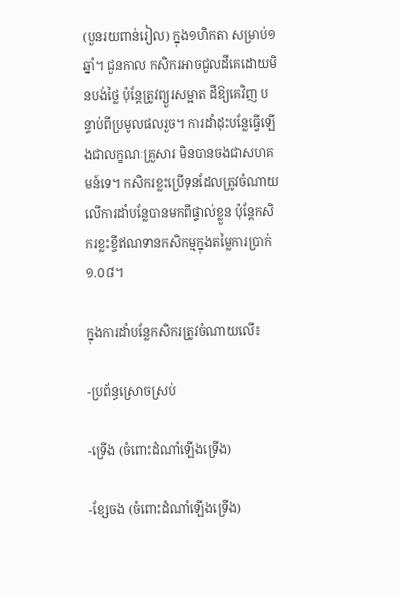(បួនរយពាន់រៀល) ក្នុង១ហិកតា សម្រាប់១ឆ្នាំ។ ជួនកាល កសិករអាចជួលដីគេដោយមិនបង់ថ្លៃ ប៉ុន្តែត្រូវព្យួរសម្អាត ដីឱ្យគេវិញ បន្ទាប់ពីប្រមូលផលរួច។ ការដាំដុះបន្លែធ្វើឡើងជាលក្ខណៈគ្រួសារ មិនបានចងជាសហគមន៍ទេ។ កសិករខ្លះប្រើទុនដែលត្រូវចំណាយលើការដាំបន្លែបានមកពីផ្ទាល់ខ្លួន ប៉ុន្តែកសិករខ្លះខ្ចីឥណទានកសិកម្មក្នុងតម្លៃការប្រាក់ ១.០៨។

ក្នុងការដាំបន្លែកសិករត្រូវចំណាយលើ៖

-ប្រព័ន្ធស្រោចស្រប់

-ទ្រើង (ចំពោះដំណាំឡើងទ្រើង)

-ខ្សែចង (ចំពោះដំណាំឡើងទ្រើង)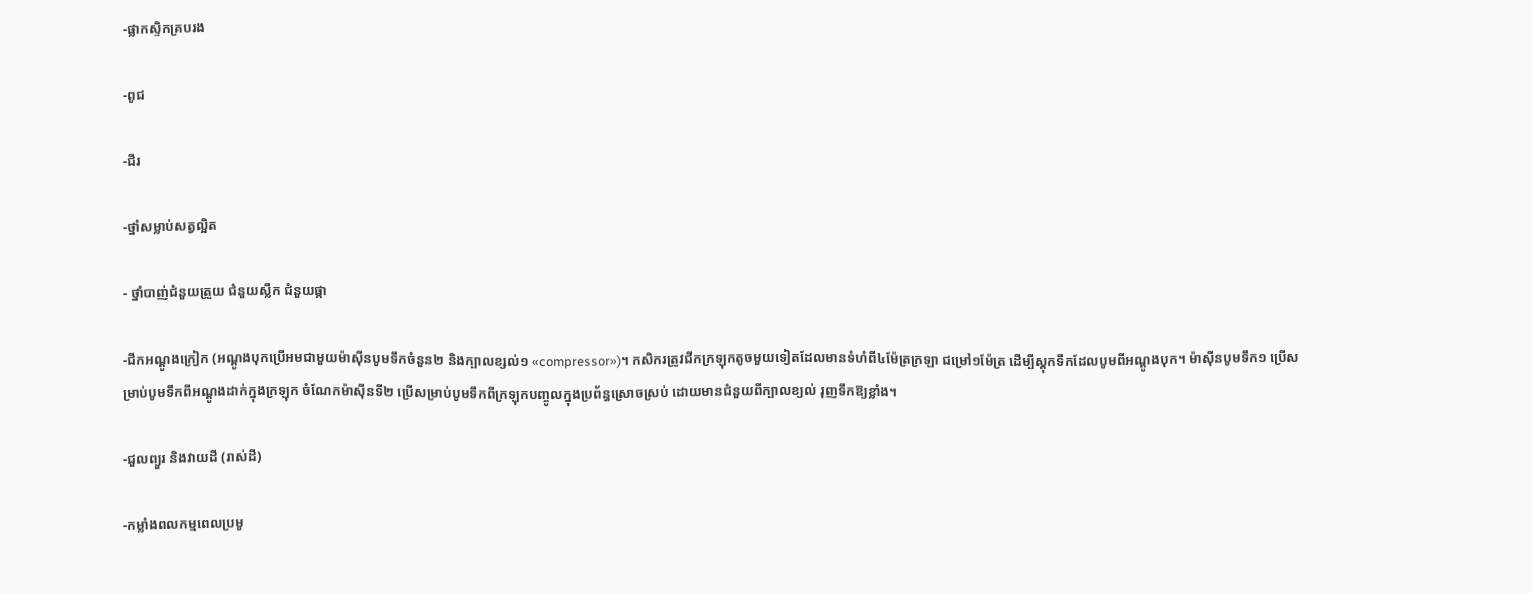-ផ្លាកស្ទិកគ្របរង

-ពូជ

-ជីរ

-ថ្នាំសម្លាប់សត្វល្អិត

- ថ្នាំបាញ់ជំនួយត្រួយ ជំនួយស្លឹក ជំនួយផ្កា

-ជីកអណ្ដូងក្រៀក (អណ្ដូងបុកប្រើអមជាមួយម៉ាស៊ីនបូមទឹកចំនួន២ និងក្បាលខ្សល់១ «compressor»)។ កសិករត្រូវជីកក្រឡុកតូចមួយទៀតដែលមានទំហំពី៤ម៉ែត្រក្រឡា ជម្រៅ១ម៉ែត្រ ដើម្បីស្ដុកទឹកដែលបូមពីអណ្ដូងបុក។ ម៉ាស៊ីនបូមទឹក១ ប្រើសម្រាប់បូមទឹកពីអណ្ដូងដាក់ក្នុងក្រឡុក ចំណែកម៉ាស៊ីនទី២ ប្រើសម្រាប់បូមទឹកពីក្រឡុកបញ្ចូលក្នុងប្រព័ន្ធស្រោចស្រប់ ដោយមានជំនួយពីក្បាលខ្យល់ រុញទឹកឱ្យខ្លាំង។

-ជួលព្យួរ និងវាយដី (រាស់ដី)

-កម្លាំងពលកម្មពេលប្រមូ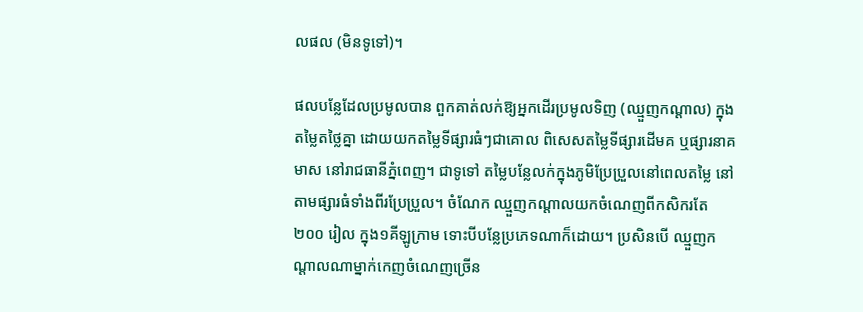លផល (មិនទូទៅ)។

ផលបន្លែដែលប្រមូលបាន ពួកគាត់លក់ឱ្យអ្នកដើរប្រមូលទិញ (ឈ្មួញកណ្ដាល) ក្នុងតម្លៃតថ្លៃគ្នា ដោយយកតម្លៃទីផ្សារធំៗជាគោល ពិសេសតម្លៃទីផ្សារដើមគ ឬផ្សារនាគមាស នៅរាជធានីភ្នំពេញ។ ជាទូទៅ តម្លៃបន្លែលក់ក្នុងភូមិប្រែប្រួលនៅពេលតម្លៃ នៅតាមផ្សារធំទាំងពីរប្រែប្រួល។ ចំណែក ឈ្មួញកណ្ដាលយកចំណេញពីកសិករតែ ២០០ រៀល ក្នុង១គីឡូក្រាម ទោះបីបន្លែប្រភេទណាក៏ដោយ។ ប្រសិនបើ ឈ្មួញកណ្ដាលណាម្នាក់កេញចំណេញច្រើន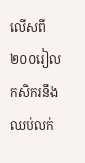លើសពី ២០០រៀល កសិករនឹងឈប់លក់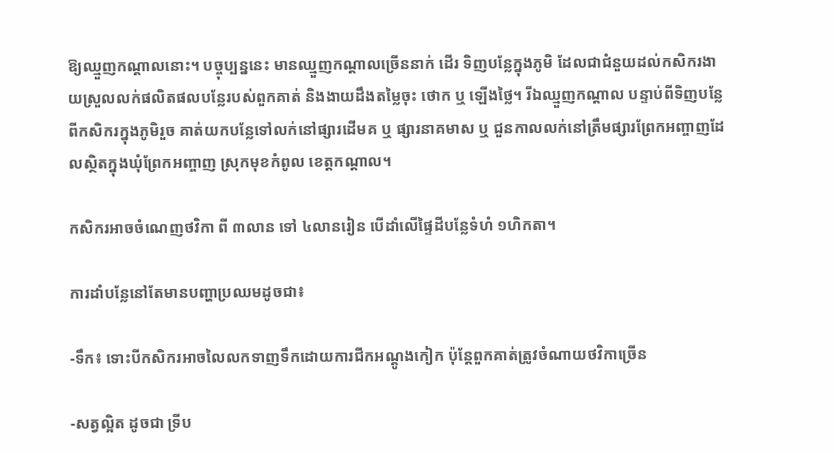ឱ្យឈ្មួញកណ្ដាលនោះ។ បច្ចុប្បន្ននេះ មានឈ្មួញកណ្ដាលច្រើននាក់ ដើរ ទិញបន្លែក្នុងភូមិ ដែលជាជំនួយដល់កសិករងាយស្រួលលក់ផលិតផលបន្លែរបស់ពួកគាត់ និងងាយដឹងតម្លៃចុះ ថោក ឬ ឡើងថ្លៃ។ រីឯឈ្មួញកណ្ដាល បន្ទាប់ពីទិញបន្លែពីកសិករក្នុងភូមិរួច គាត់យកបន្លែទៅលក់នៅផ្សារដើមគ ឬ ផ្សារនាគមាស ឬ ជួនកាលលក់នៅត្រឹមផ្សារព្រែកអញ្ចាញដែលស្ថិតក្នុងឃុំព្រែកអញ្ចាញ ស្រុកមុខកំពូល ខេត្តកណ្ដាល។

កសិករអាចចំណេញថវិកា ពី ៣លាន ទៅ ៤លានរៀន បើដាំលើផ្ទៃដីបន្លែទំហំ ១ហិកតា។

ការដាំបន្លែនៅតែមានបញ្ហាប្រឈមដូចជា៖

-ទឹក៖ ទោះបីកសិករអាចលៃលកទាញទឹកដោយការជីកអណ្ដូងកៀក ប៉ុន្តែពួកគាត់ត្រូវចំណាយថវិកាច្រើន

-សត្វល្អិត ដូចជា ទ្រីប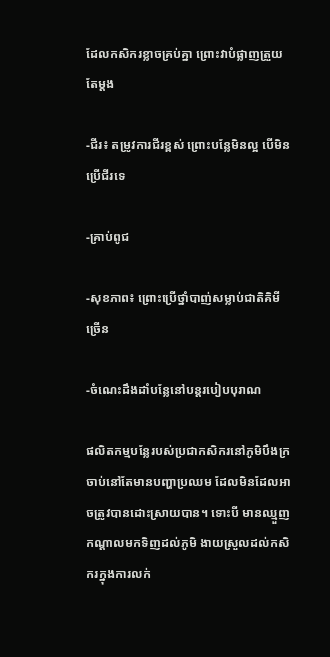ដែលកសិករខ្លាចគ្រប់គ្នា ព្រោះវាបំផ្លាញត្រួយតែម្ដង

-ជីរ៖ តម្រូវការជីរខ្ពស់ ព្រោះបន្លែមិនល្អ បើមិនប្រើជីរទេ

-គ្រាប់ពូជ

-សុខភាព៖ ព្រោះប្រើថ្នាំបាញ់សម្លាប់ជាតិគិមីច្រើន

-ចំណេះដឹងដាំបន្លែនៅបន្តរបៀបបុរាណ

ផលិតកម្មបន្លែរបស់ប្រជាកសិករនៅភូមិបឹងក្រចាប់នៅតែមានបញ្ហាប្រឈម ដែលមិនដែលអាចត្រូវបានដោះស្រាយបាន។ ទោះបី មានឈ្មួញកណ្ដាលមកទិញដល់ភូមិ ងាយស្រួលដល់កសិករក្នុងការលក់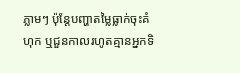ភ្លាមៗ ប៉ុន្តែបញ្ហាតម្លៃធ្លាក់ចុះគំហុក ឬជួនកាលរហូតគ្មានអ្នកទិ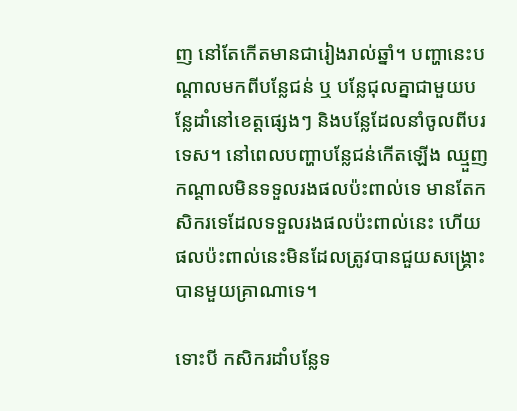ញ នៅតែកើតមានជារៀងរាល់ឆ្នាំ។ បញ្ហានេះបណ្ដាលមកពីបន្លែជន់ ឬ បន្លែជុលគ្នាជាមួយបន្លែដាំនៅខេត្តផ្សេងៗ និងបន្លែដែលនាំចូលពីបរទេស។ នៅពេលបញ្ហាបន្លែជន់កើតឡើង ឈ្មួញកណ្ដាលមិនទទួលរងផលប៉ះពាល់ទេ មានតែកសិករទេដែលទទួលរងផលប៉ះពាល់នេះ ហើយផលប៉ះពាល់នេះមិនដែលត្រូវបានជួយសង្រ្គោះបានមួយគ្រាណាទេ។

ទោះបី កសិករដាំបន្លែទ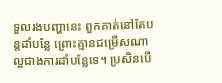ទួលរងបញ្ហានេះ ពួកគាត់នៅតែបន្តដាំបន្លែ ព្រោះគ្មានជម្រើសណាល្អជាងការដាំបន្លែទេ។ ប្រសិនបើ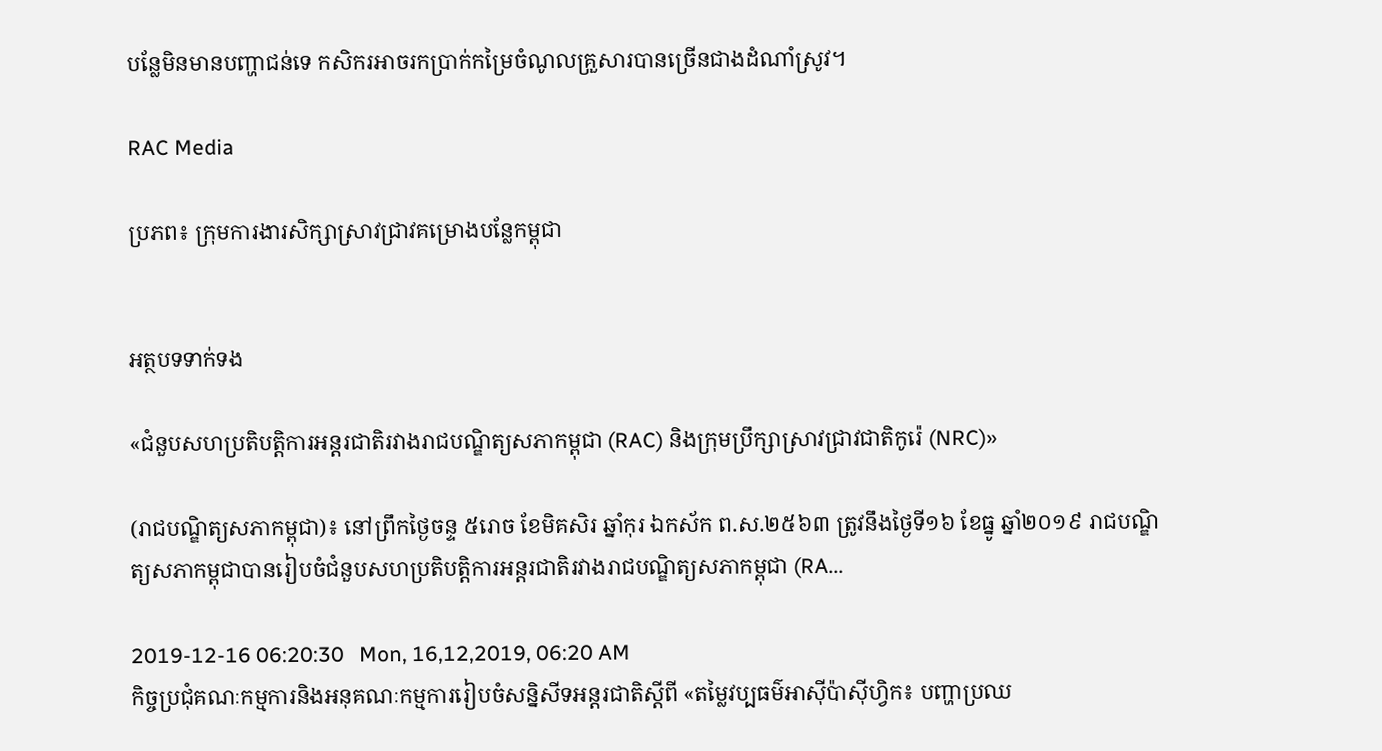បន្លែមិនមានបញ្ហាជន់ទេ កសិករអាចរកប្រាក់កម្រៃចំណូលគ្រួសារបានច្រើនជាងដំណាំស្រូវ។

RAC Media

ប្រភព៖ ក្រុមការងារសិក្សាស្រាវជ្រាវគម្រោងបន្លែកម្ពុជា


អត្ថបទទាក់ទង

«ជំនួបសហប្រតិបត្តិការអន្តរជាតិរវាងរាជបណ្ឌិត្យសភាកម្ពុជា (RAC) និងក្រុមប្រឹក្សាស្រាវជ្រាវជាតិកូរ៉េ (NRC)»

(រាជបណ្ឌិត្យសភាកម្ពុជា)៖ នៅព្រឹកថ្ងៃចន្ទ ៥រោច ខែមិគសិរ ឆ្នាំកុរ ឯកស័ក ព.ស.២៥៦៣ ត្រូវនឹងថ្ងៃទី១៦ ខែធ្នូ ឆ្នាំ២០១៩ រាជបណ្ឌិត្យសភាកម្ពុជាបានរៀបចំជំនួបសហប្រតិបត្តិការអន្តរជាតិរវាងរាជបណ្ឌិត្យសភាកម្ពុជា (RA...

2019-12-16 06:20:30   Mon, 16,12,2019, 06:20 AM
កិច្ចប្រជុំគណៈកម្មការនិងអនុគណៈកម្មការរៀបចំសន្និសីទអន្តរជាតិស្ដីពី «តម្លៃវប្បធម៌អាស៊ីប៉ាស៊ីហ្វិក៖ បញ្ហាប្រឈ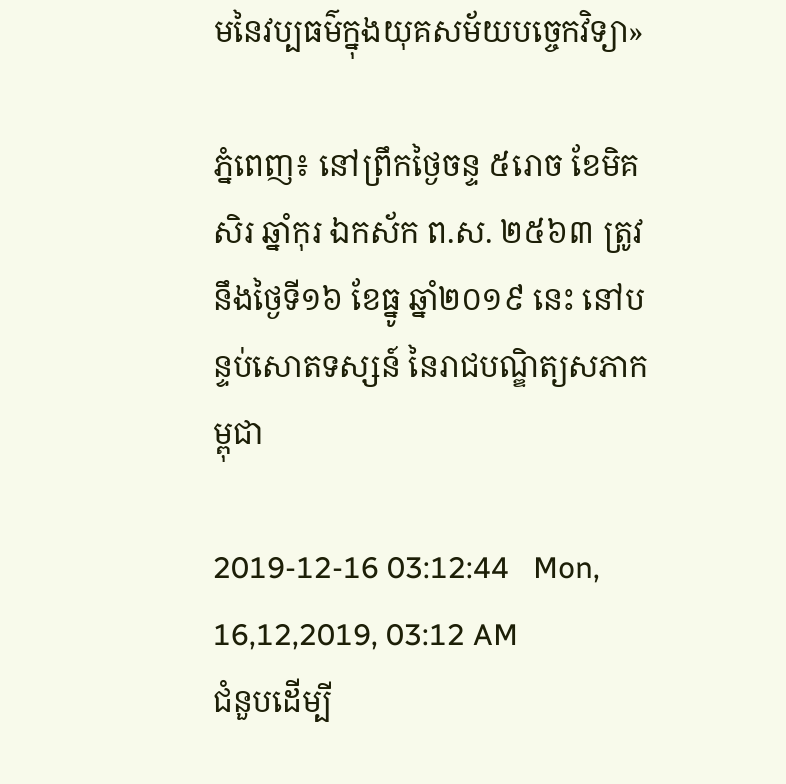មនៃវប្បធម៌ក្នុងយុគសម័យបច្ចេកវិទ្យា»

ភ្នំពេញ៖ នៅព្រឹកថ្ងៃចន្ទ ៥រោច ខែមិគសិរ ឆ្នាំកុរ ឯកស័ក ព.ស. ២៥៦៣ ត្រូវនឹងថ្ងៃទី១៦ ខែធ្នូ ឆ្នាំ២០១៩ នេះ នៅបន្ទប់សោតទស្សន៍ នៃរាជបណ្ឌិត្យសភាកម្ពុជា

2019-12-16 03:12:44   Mon, 16,12,2019, 03:12 AM
ជំនួបដើម្បី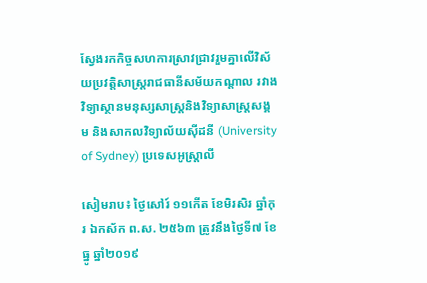ស្វែងរកកិច្ចសហការស្រាវជ្រាវរួមគ្នាលើវិស័យប្រវត្តិសាស្ត្ររាជធានីសម័យកណ្ដាល រវាងវិទ្យាស្ថានមនុស្សសាស្ត្រនិងវិទ្យាសាស្ត្រសង្គម និងសាកលវិទ្យាល័យស៊ីដនី (University of Sydney) ប្រទេសអូស្ត្រាលី

សៀមរាប៖ ថ្ងៃសៅរ៍ ១១កើត ខែមិរសិរ ឆ្នាំកុរ ឯកស័ក ព.ស. ២៥៦៣ ត្រូវនឹងថ្ងៃទី៧ ខែធ្នូ ឆ្នាំ២០១៩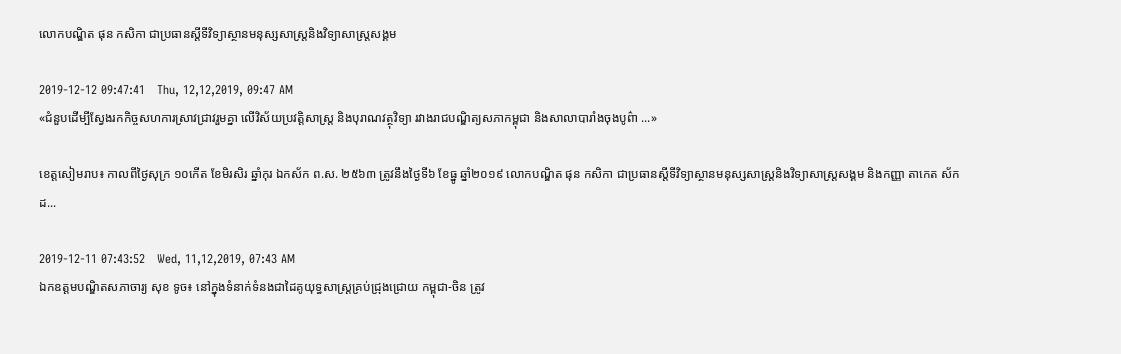លោកបណ្ឌិត ផុន កសិកា ជាប្រធានស្ដីទីវិទ្យាស្ថានមនុស្សសាស្ត្រនិងវិទ្យាសាស្ត្រសង្គម

2019-12-12 09:47:41   Thu, 12,12,2019, 09:47 AM
«ជំនួបដើម្បីស្វែងរកកិច្ចសហការស្រាវជ្រាវរួមគ្នា លើវិស័យប្រវត្តិសាស្ត្រ និងបុរាណវត្ថុវិទ្យា រវាងរាជបណ្ឌិត្យសភាកម្ពុជា និងសាលាបារាំងចុងបូព៌ា ...»

ខេត្តសៀមរាប៖ កាលពីថ្ងៃសុក្រ ១០កើត ខែមិរសិរ ឆ្នាំកុរ ឯកស័ក ព.ស. ២៥៦៣ ត្រូវនឹងថ្ងៃទី៦ ខែធ្នូ ឆ្នាំ២០១៩ លោកបណ្ឌិត ផុន កសិកា ជាប្រធានស្ដីទីវិទ្យាស្ថានមនុស្សសាស្ត្រនិងវិទ្យាសាស្ត្រសង្គម និងកញ្ញា តាកេត ស័កដ...

2019-12-11 07:43:52   Wed, 11,12,2019, 07:43 AM
ឯកឧត្ដមបណ្ឌិតសភាចារ្យ សុខ ទូច៖ នៅក្នុងទំនាក់ទំនងជាដៃគូយុទ្ធសាស្ត្រគ្រប់ជ្រុងជ្រោយ កម្ពុជា-ចិន ត្រូវ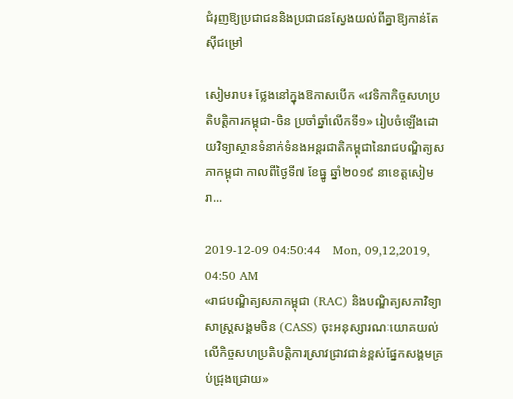ជំរុញឱ្យប្រជាជននិងប្រជាជនស្វែងយល់ពីគ្នាឱ្យកាន់តែស៊ីជម្រៅ

សៀមរាប៖ ថ្លែងនៅក្នុងឱកាសបើក «វេទិកាកិច្ចសហប្រតិបត្តិការកម្ពុជា-ចិន ប្រចាំឆ្នាំលើកទី១» រៀបចំឡើងដោយវិទ្យាស្ថានទំនាក់ទំនងអន្តរជាតិកម្ពុជានៃរាជបណ្ឌិត្យសភាកម្ពុជា កាលពីថ្ងៃទី៧ ខែធ្នូ ឆ្នាំ២០១៩ នាខេត្តសៀមរា...

2019-12-09 04:50:44   Mon, 09,12,2019, 04:50 AM
«រាជបណ្ឌិត្យសភាកម្ពុជា (RAC) និងបណ្ឌិត្យសភាវិទ្យាសាស្រ្តសង្គមចិន (CASS) ចុះអនុស្សារណៈយោគយល់លើកិច្ចសហប្រតិបត្តិការស្រាវជ្រាវជាន់ខ្ពស់ផ្នែកសង្គមគ្រប់ជ្រុងជ្រោយ»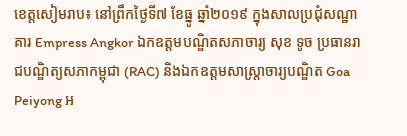ខេត្តសៀមរាប៖ នៅព្រឹកថ្ងៃទី៧ ខែធ្នូ ឆ្នាំ២០១៩ ក្នុងសាលប្រជុំសណ្ឋាគារ Empress Angkor ឯកឧត្តមបណ្ឌិតសភាចារ្យ សុខ ទូច ប្រធានរាជបណ្ឌិត្យសភាកម្ពុជា (RAC) និងឯកឧត្តមសាស្រ្តាចារ្យបណ្ឌិត Goa Peiyong អ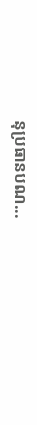នុប្រធានបណ...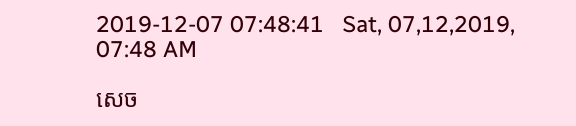2019-12-07 07:48:41   Sat, 07,12,2019, 07:48 AM

សេច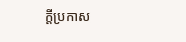ក្តីប្រកាស